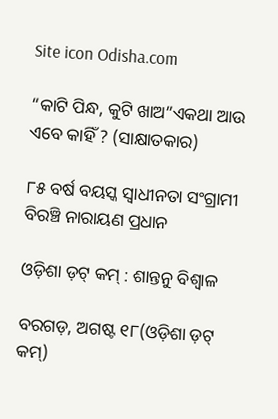Site icon Odisha.com

“କାଟି ପିନ୍ଧ, କୁଟି ଖାଅ”ଏକଥା ଆଉ ଏବେ କାହିଁ ? (ସାକ୍ଷାତକାର)

୮୫ ବର୍ଷ ବୟସ୍କ ସ୍ୱାଧୀନତା ସଂଗ୍ରାମୀ ବିରଞ୍ଚି ନାରାୟଣ ପ୍ରଧାନ

ଓଡ଼ିଶା ଡ଼ଟ୍ କମ୍ : ଶାନ୍ତନୁ ବିଶ୍ୱାଳ

ବରଗଡ଼, ଅଗଷ୍ଟ ୧୮(ଓଡ଼ିଶା ଡ଼ଟ୍ କମ୍)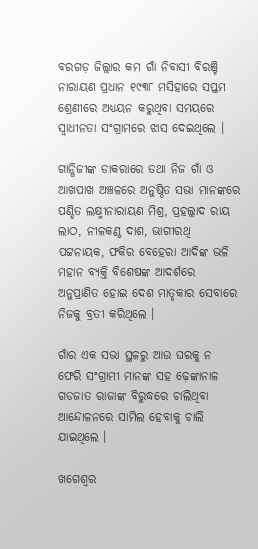ବରଗଡ଼ ଜିଲ୍ଲାର କମ ଗାଁ ନିବାସୀ ବିରଞ୍ଚି ନାରାୟଣ ପ୍ରଧାନ ୧୯୩୮ ମସିହାରେ ସପ୍ତମ ଶ୍ରେଣୀରେ ଅଧ୍ୟୟନ କରୁଥିବା ସମୟରେ ସ୍ୱାଧୀନତା ସଂଗ୍ରାମରେ ଝାସ ଦେଇଥିଲେ ।

ଗାନ୍ଧିଜୀଙ୍କ ଡାକରାରେ ତଥା ନିଜ ଗାଁ ଓ ଆଖପାଖ ଅଞ୍ଚଳରେ ଅନୁଷ୍ଠିତ ସଭା ମାନଙ୍କରେ ପଣ୍ଡିତ ଲକ୍ଷ୍ମୀନାରାୟଣ ମିଶ୍ର, ପ୍ରହଲ୍ଲାଦ ରାୟ ଲାଠ, ନୀଳକଣ୍ଠ ଦାଶ, ଭାଗୀରଥି ପଟ୍ଟନାୟକ, ଫକିର ବେହେରା ଆଦିଙ୍କ ଭଳି ମହାନ ବ୍ୟକ୍ତି ବିଶେଷଙ୍କ ଆଦର୍ଶରେ ଅନୁପ୍ରାଣିତ ହୋଇ ଦେଶ ମାତୃକାର ସେବାରେ ନିଜକୁ ବ୍ରତୀ କରିଥିଲେ ।

ଗାଁର ଏକ ସଭା ସ୍ଥଳରୁ ଆଉ ଘରକୁ ନ ଫେରି ସଂଗ୍ରାମୀ ମାନଙ୍କ ସହ ଢ଼େଙ୍କାନାଳ ଗଡଜାତ ରାଜାଙ୍କ ବିରୁଦ୍ଧରେ ଚାଲିଥିବା ଆନ୍ଦୋଳନରେ ସାମିଲ ହେବାକୁ ଚାଲି ଯାଇଥିଲେ ।

ଖଗେଶ୍ୱର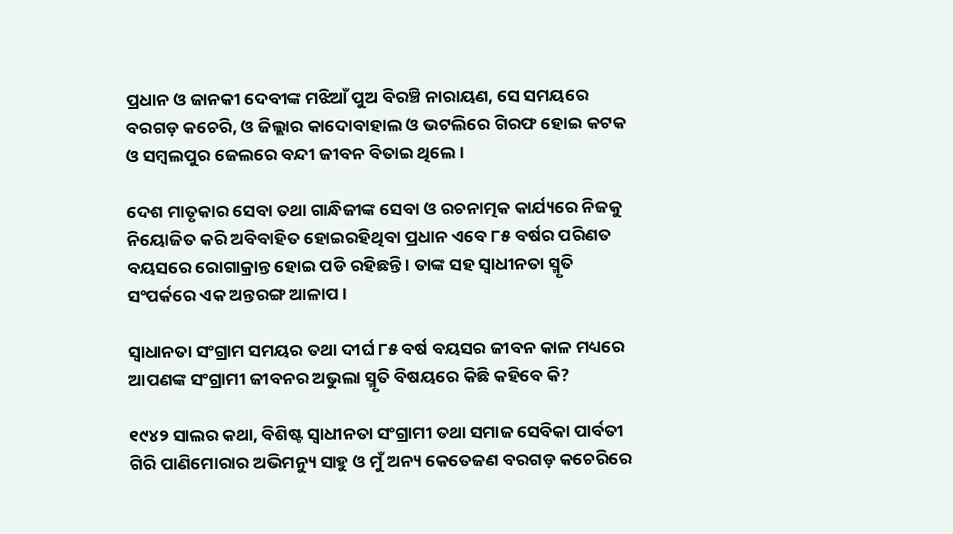ପ୍ରଧାନ ଓ ଜାନକୀ ଦେବୀଙ୍କ ମଝିଆଁ ପୁଅ ବିରଞ୍ଚି ନାରାୟଣ, ସେ ସମୟରେ ବରଗଡ଼ କଚେରି, ଓ ଜିଲ୍ଲାର କାଦୋବାହାଲ ଓ ଭଟଲିରେ ଗିରଫ ହୋଇ କଟକ ଓ ସମ୍ବଲପୁର ଜେଲରେ ବନ୍ଦୀ ଜୀବନ ବିତାଇ ଥିଲେ ।

ଦେଶ ମାତୃକାର ସେବା ତଥା ଗାନ୍ଧିଜୀଙ୍କ ସେବା ଓ ରଚନାତ୍ମକ କାର୍ଯ୍ୟରେ ନିଜକୁ ନିୟୋଜିତ କରି ଅବିବାହିତ ହୋଇରହିଥିବା ପ୍ରଧାନ ଏବେ ୮୫ ବର୍ଷର ପରିଣତ ବୟସରେ ରୋଗାକ୍ରାନ୍ତ ହୋଇ ପଡି ରହିଛନ୍ତି । ତାଙ୍କ ସହ ସ୍ୱାଧୀନତା ସ୍ମୃତି ସଂପର୍କରେ ଏକ ଅନ୍ତରଙ୍ଗ ଆଳାପ ।

ସ୍ୱାଧାନତା ସଂଗ୍ରାମ ସମୟର ତଥା ଦୀର୍ଘ ୮୫ ବର୍ଷ ବୟସର ଜୀବନ କାଳ ମଧ୍ୟରେ ଆପଣଙ୍କ ସଂଗ୍ରାମୀ ଜୀବନର ଅଭୁଲା ସ୍ମୃତି ବିଷୟରେ କିଛି କହିବେ କି?

୧୯୪୨ ସାଲର କଥା, ବିଶିଷ୍ଟ ସ୍ୱାଧୀନତା ସଂଗ୍ରାମୀ ତଥା ସମାଜ ସେବିକା ପାର୍ବତୀ ଗିରି ପାଣିମୋରାର ଅଭିମନ୍ୟୁ ସାହୁ ଓ ମୁଁ ଅନ୍ୟ କେତେଜଣ ବରଗଡ଼ କଚେରିରେ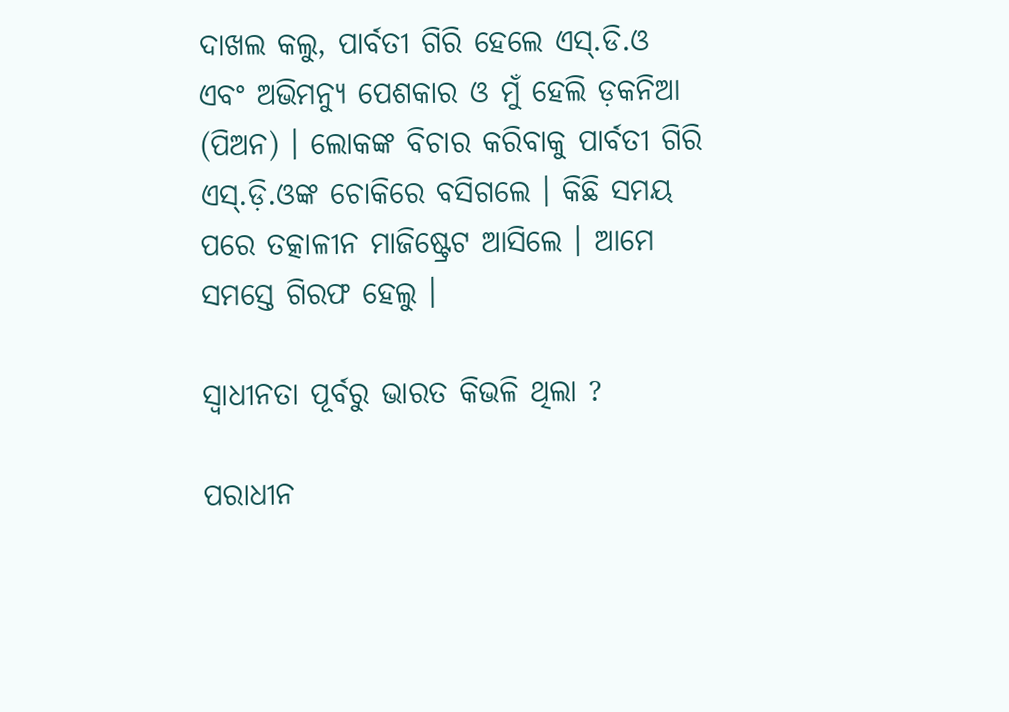ଦାଖଲ କଲୁ, ପାର୍ବତୀ ଗିରି ହେଲେ ଏସ୍.ଡି.ଓ ଏବଂ ଅଭିମନ୍ୟୁ ପେଶକାର ଓ ମୁଁ ହେଲି ଡ଼କନିଆ (ପିଅନ) । ଲୋକଙ୍କ ବିଚାର କରିବାକୁ ପାର୍ବତୀ ଗିରି ଏସ୍.ଡ଼ି.ଓଙ୍କ ଚୋକିରେ ବସିଗଲେ । କିଛି ସମୟ ପରେ ତତ୍କାଳୀନ ମାଜିଷ୍ଟ୍ରେଟ ଆସିଲେ । ଆମେ ସମସ୍ତେ ଗିରଫ ହେଲୁ ।

ସ୍ୱାଧୀନତା ପୂର୍ବରୁ ଭାରତ କିଭଳି ଥିଲା ?

ପରାଧୀନ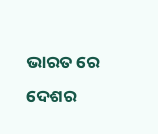ଭାରତ ରେ ଦେଶର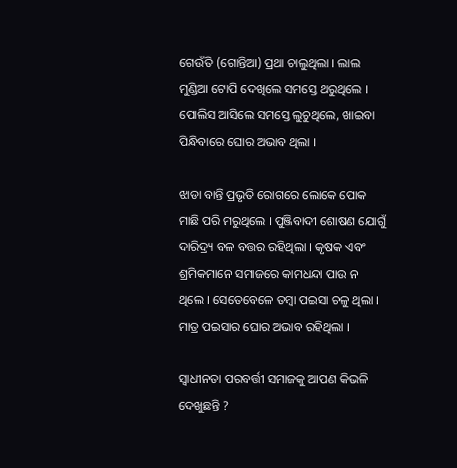ଗେଉଁତି (ଗୋନ୍ତିଆ) ପ୍ରଥା ଚାଲୁଥିଲା । ଲାଲ ମୁଣ୍ଡିଆ ଟୋପି ଦେଖିଲେ ସମସ୍ତେ ଥରୁଥିଲେ । ପୋଲିସ ଆସିଲେ ସମସ୍ତେ ଲୁଚୁଥିଲେ, ଖାଇବା ପିନ୍ଧିବାରେ ଘୋର ଅଭାବ ଥିଲା ।

ଝାଡା ବାନ୍ତି ପ୍ରଭୃତି ରୋଗରେ ଲୋକେ ପୋକ ମାଛି ପରି ମରୁଥିଲେ । ପୁଞ୍ଜିବାଦୀ ଶୋଷଣ ଯୋଗୁଁ ଦାରିଦ୍ର୍ୟ ବଳ ବତ୍ତର ରହିଥିଲା । କୃଷକ ଏବଂ ଶ୍ରମିକମାନେ ସମାଜରେ କାମଧନ୍ଦା ପାଉ ନ ଥିଲେ । ସେତେବେଳେ ତମ୍ବା ପଇସା ଚଳୁ ଥିଲା । ମାତ୍ର ପଇସାର ଘୋର ଅଭାବ ରହିଥିଲା ।

ସ୍ୱାଧୀନତା ପରବର୍ତ୍ତୀ ସମାଜକୁ ଆପଣ କିଭଳି ଦେଖୁଛନ୍ତି ?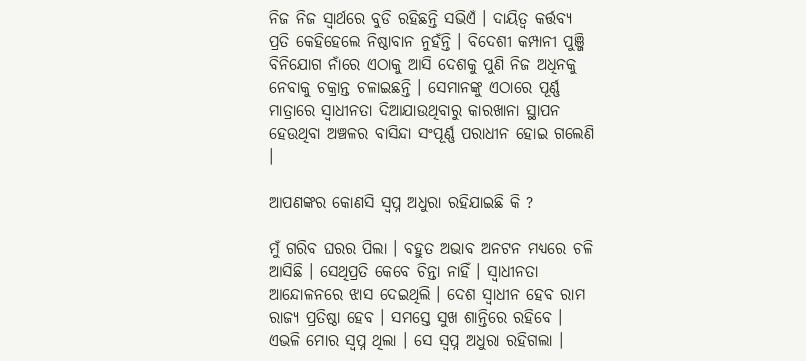ନିଜ ନିଜ ସ୍ୱାର୍ଥରେ ବୁଡି ରହିଛନ୍ତି ସଭିଏଁ । ଦାୟିତ୍ୱ କର୍ତ୍ତବ୍ୟ ପ୍ରତି କେହିହେଲେ ନିଷ୍ଠାବାନ ନୁହଁନ୍ତି । ବିଦେଶୀ କମ୍ପାନୀ ପୁଞ୍ଜି ବିନିଯୋଗ ନାଁରେ ଏଠାକୁ ଆସି ଦେଶକୁ ପୁଣି ନିଜ ଅଧିନକୁ ନେବାକୁ ଚକ୍ରାନ୍ତ ଚଳାଇଛନ୍ତି । ସେମାନଙ୍କୁ ଏଠାରେ ପୂର୍ଣ୍ଣ ମାତ୍ରାରେ ସ୍ୱାଧୀନତା ଦିଆଯାଉଥିବାରୁ କାରଖାନା ସ୍ଥାପନ ହେଉଥିବା ଅଞ୍ଚଳର ବାସିନ୍ଦା ସଂପୂର୍ଣ୍ଣ ପରାଧୀନ ହୋଇ ଗଲେଣି ।

ଆପଣଙ୍କର କୋଣସି ସ୍ୱପ୍ନ ଅଧୁରା ରହିଯାଇଛି କି ?

ମୁଁ ଗରିବ ଘରର ପିଲା । ବହୁତ ଅଭାବ ଅନଟନ ମଧ୍ୟରେ ଚଳି ଆସିଛି । ସେଥିପ୍ରତି କେବେ ଚିନ୍ତା ନାହିଁ । ସ୍ୱାଧୀନତା ଆନ୍ଦୋଳନରେ ଝାସ ଦେଇଥିଲି । ଦେଶ ସ୍ୱାଧୀନ ହେବ ରାମ ରାଜ୍ୟ ପ୍ରତିଷ୍ଠା ହେବ । ସମସ୍ତେ ସୁଖ ଶାନ୍ତିରେ ରହିବେ । ଏଭଳି ମୋର ସ୍ୱପ୍ନ ଥିଲା । ସେ ସ୍ୱପ୍ନ ଅଧୁରା ରହିଗଲା ।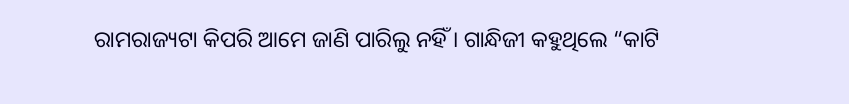ରାମରାଜ୍ୟଟା କିପରି ଆମେ ଜାଣି ପାରିଲୁ ନହିଁ । ଗାନ୍ଧିଜୀ କହୁଥିଲେ “କାଟି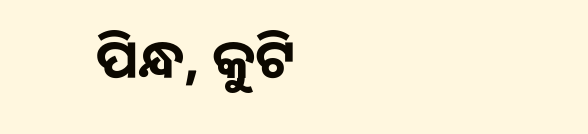ପିନ୍ଧ, କୁଟି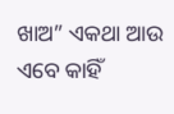ଖାଅ” ଏକଥା ଆଉ ଏବେ କାହିଁ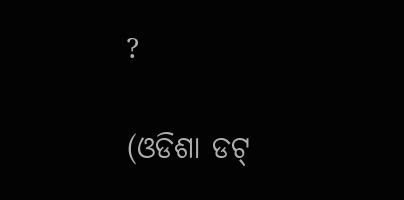?

(ଓଡିଶା ଡଟ୍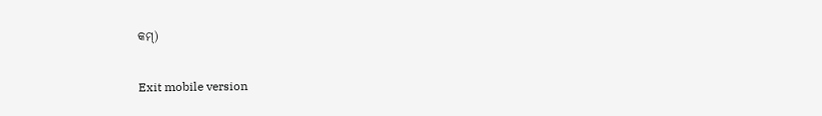କମ୍)

Exit mobile version